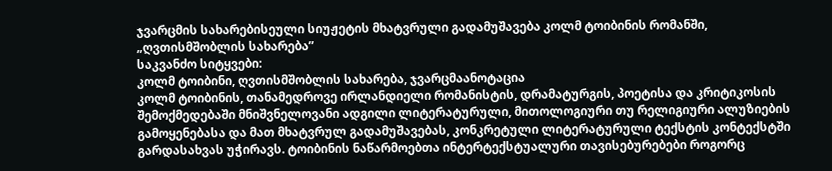ჯვარცმის სახარებისეული სიუჟეტის მხატვრული გადამუშავება კოლმ ტოიბინის რომანში, „ღვთისმშობლის სახარება”
საკვანძო სიტყვები:
კოლმ ტოიბინი, ღვთისმშობლის სახარება, ჯვარცმაანოტაცია
კოლმ ტოიბინის, თანამედროვე ირლანდიელი რომანისტის, დრამატურგის, პოეტისა და კრიტიკოსის შემოქმედებაში მნიშვნელოვანი ადგილი ლიტერატურული, მითოლოგიური თუ რელიგიური ალუზიების გამოყენებასა და მათ მხატვრულ გადამუშავებას, კონკრეტული ლიტერატურული ტექსტის კონტექსტში გარდასახვას უჭირავს. ტოიბინის ნაწარმოებთა ინტერტექსტუალური თავისებურებები როგორც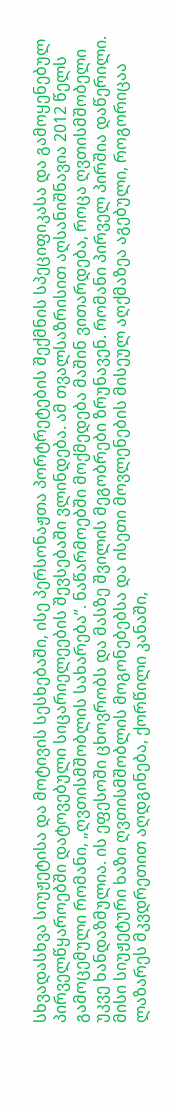სხვადასხვა სიუჟეტისა და მოტივის სესხებაში, ისე პერსონაჟთა პორტრეტების შექმნის სპეციფიკასა და გამოყენებულ პირველწყაროებში დატოვებული სიცარიელეების შევსებაში ვლინდება. ამ თვალსაზრისით აღსანიშნავია 2012 წელს გამოცემული რომანი, „ღვთისმშობლის სახარება”. ნაწარმოებში მოქმედება მაშინ ვითარდება, როცა ღვთისმშობელი უკვე ხანდაზმულია. ის ეფესოში ცხოვრობს და მასზე შვილის მეგობრები ზრუნავენ. რომანი პირველ პირშია დაწერილი. მისი სიუჟეტური ხაზი ღვთისმშობლის მოგონებებსა და ისეთი მოვლენების მისეულ აღქმაზეა აგებული, როგორიცაა ლაზარეს მკვდრეთით აღდგინება, ქორწილი კანაში,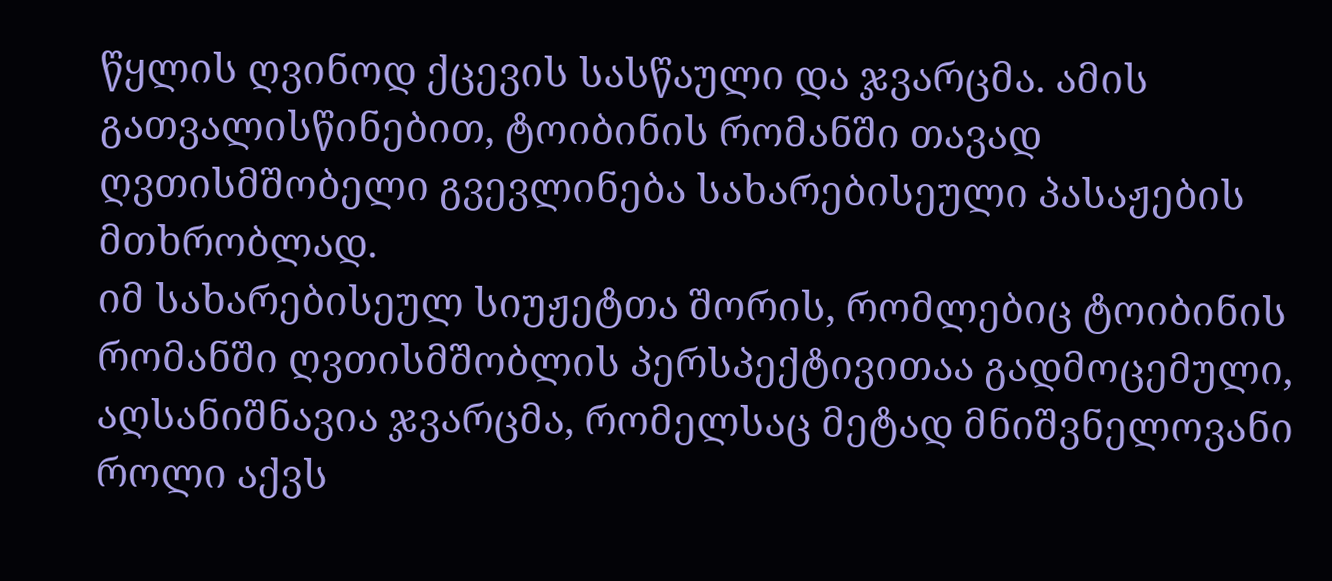წყლის ღვინოდ ქცევის სასწაული და ჯვარცმა. ამის გათვალისწინებით, ტოიბინის რომანში თავად ღვთისმშობელი გვევლინება სახარებისეული პასაჟების მთხრობლად.
იმ სახარებისეულ სიუჟეტთა შორის, რომლებიც ტოიბინის რომანში ღვთისმშობლის პერსპექტივითაა გადმოცემული, აღსანიშნავია ჯვარცმა, რომელსაც მეტად მნიშვნელოვანი როლი აქვს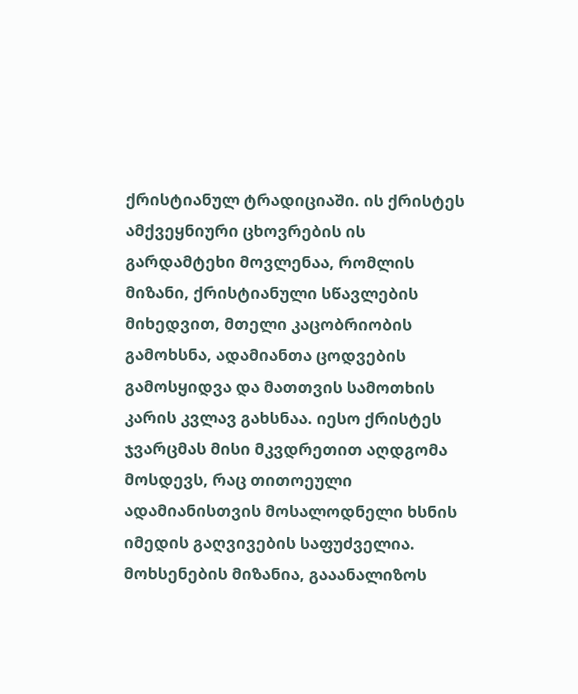ქრისტიანულ ტრადიციაში. ის ქრისტეს ამქვეყნიური ცხოვრების ის გარდამტეხი მოვლენაა, რომლის მიზანი, ქრისტიანული სწავლების მიხედვით, მთელი კაცობრიობის გამოხსნა, ადამიანთა ცოდვების გამოსყიდვა და მათთვის სამოთხის კარის კვლავ გახსნაა. იესო ქრისტეს ჯვარცმას მისი მკვდრეთით აღდგომა მოსდევს, რაც თითოეული ადამიანისთვის მოსალოდნელი ხსნის იმედის გაღვივების საფუძველია.
მოხსენების მიზანია, გააანალიზოს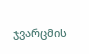ჯვარცმის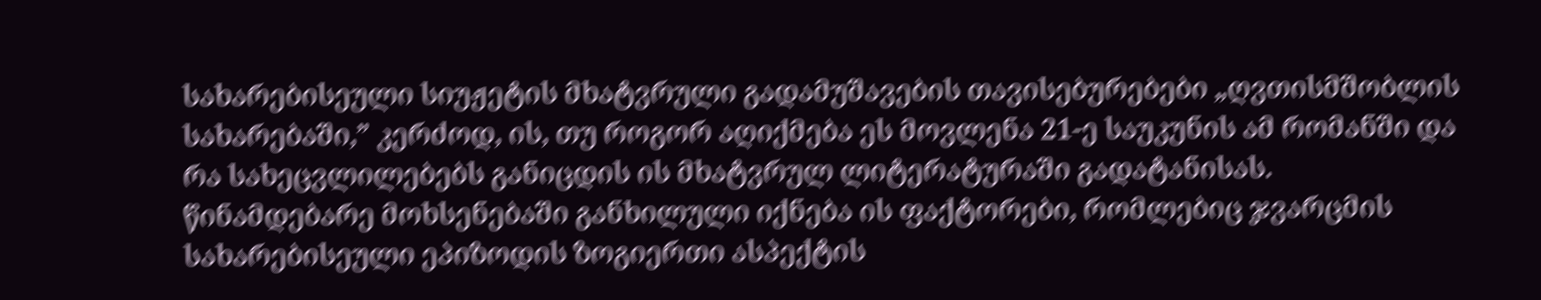სახარებისეული სიუჟეტის მხატვრული გადამუშავების თავისებურებები „ღვთისმშობლის სახარებაში,” კერძოდ, ის, თუ როგორ აღიქმება ეს მოვლენა 21-ე საუკუნის ამ რომანში და რა სახეცვლილებებს განიცდის ის მხატვრულ ლიტერატურაში გადატანისას.
წინამდებარე მოხსენებაში განხილული იქნება ის ფაქტორები, რომლებიც ჯვარცმის სახარებისეული ეპიზოდის ზოგიერთი ასპექტის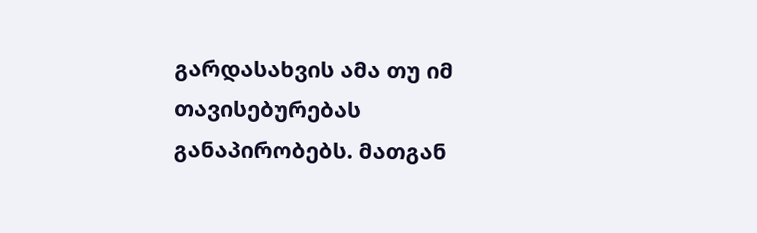გარდასახვის ამა თუ იმ თავისებურებას განაპირობებს. მათგან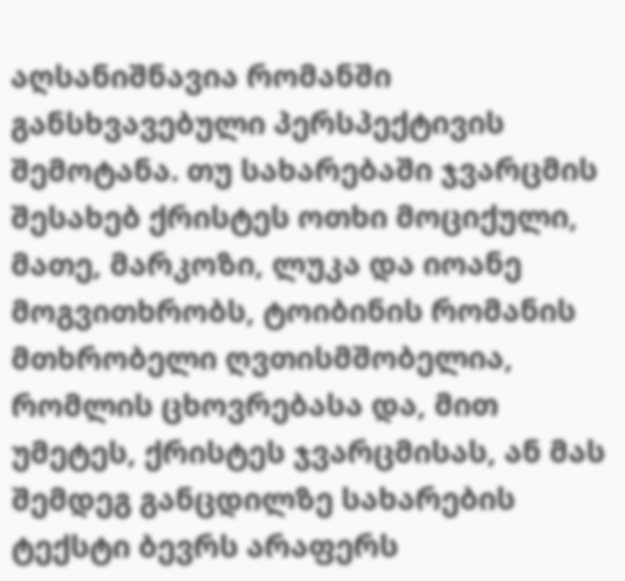აღსანიშნავია რომანში განსხვავებული პერსპექტივის შემოტანა. თუ სახარებაში ჯვარცმის შესახებ ქრისტეს ოთხი მოციქული, მათე, მარკოზი, ლუკა და იოანე მოგვითხრობს, ტოიბინის რომანის მთხრობელი ღვთისმშობელია, რომლის ცხოვრებასა და, მით უმეტეს, ქრისტეს ჯვარცმისას, ან მას შემდეგ განცდილზე სახარების ტექსტი ბევრს არაფერს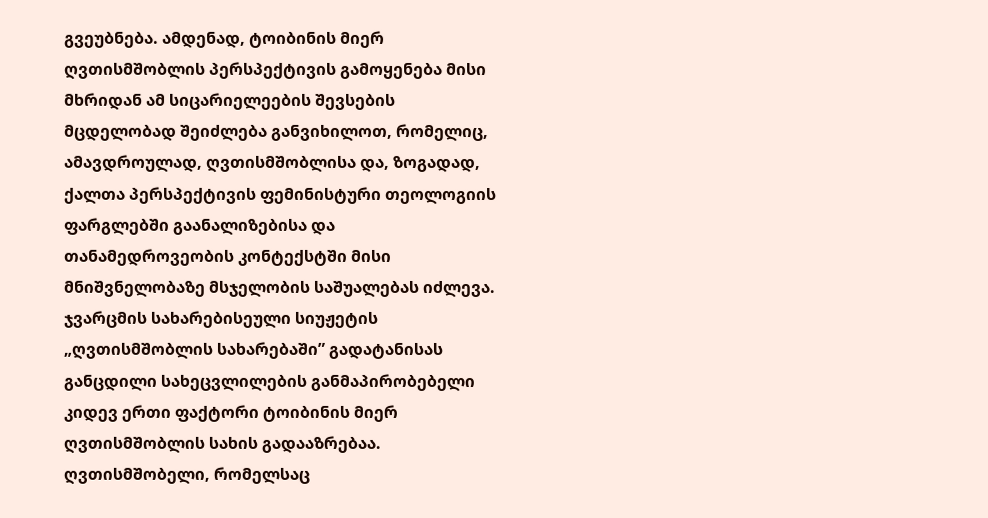გვეუბნება. ამდენად, ტოიბინის მიერ ღვთისმშობლის პერსპექტივის გამოყენება მისი მხრიდან ამ სიცარიელეების შევსების მცდელობად შეიძლება განვიხილოთ, რომელიც, ამავდროულად, ღვთისმშობლისა და, ზოგადად, ქალთა პერსპექტივის ფემინისტური თეოლოგიის ფარგლებში გაანალიზებისა და თანამედროვეობის კონტექსტში მისი მნიშვნელობაზე მსჯელობის საშუალებას იძლევა.
ჯვარცმის სახარებისეული სიუჟეტის „ღვთისმშობლის სახარებაში” გადატანისას განცდილი სახეცვლილების განმაპირობებელი კიდევ ერთი ფაქტორი ტოიბინის მიერ ღვთისმშობლის სახის გადააზრებაა. ღვთისმშობელი, რომელსაც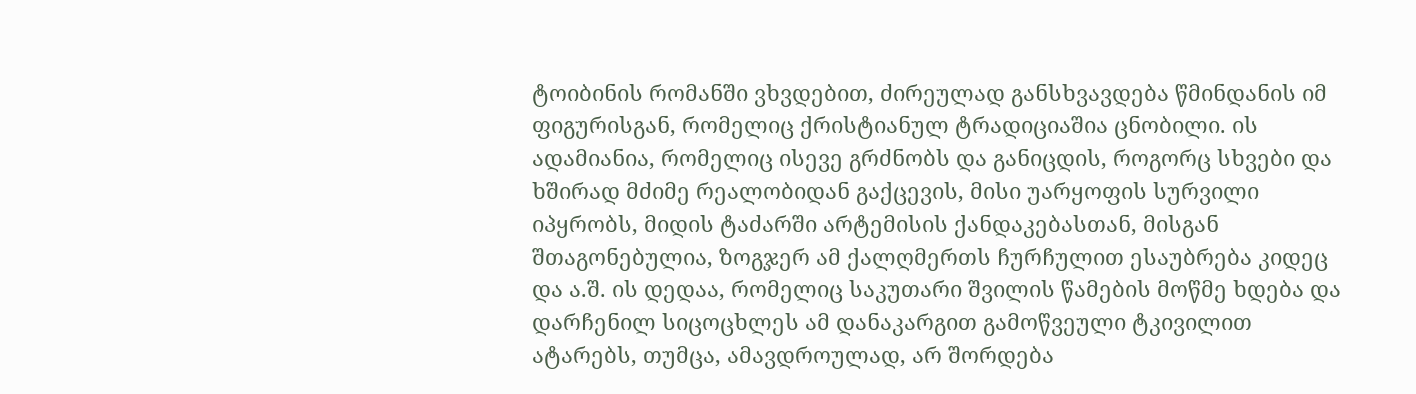ტოიბინის რომანში ვხვდებით, ძირეულად განსხვავდება წმინდანის იმ ფიგურისგან, რომელიც ქრისტიანულ ტრადიციაშია ცნობილი. ის ადამიანია, რომელიც ისევე გრძნობს და განიცდის, როგორც სხვები და ხშირად მძიმე რეალობიდან გაქცევის, მისი უარყოფის სურვილი იპყრობს, მიდის ტაძარში არტემისის ქანდაკებასთან, მისგან შთაგონებულია, ზოგჯერ ამ ქალღმერთს ჩურჩულით ესაუბრება კიდეც და ა.შ. ის დედაა, რომელიც საკუთარი შვილის წამების მოწმე ხდება და დარჩენილ სიცოცხლეს ამ დანაკარგით გამოწვეული ტკივილით ატარებს, თუმცა, ამავდროულად, არ შორდება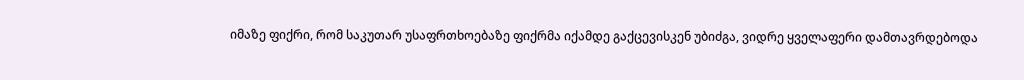იმაზე ფიქრი, რომ საკუთარ უსაფრთხოებაზე ფიქრმა იქამდე გაქცევისკენ უბიძგა, ვიდრე ყველაფერი დამთავრდებოდა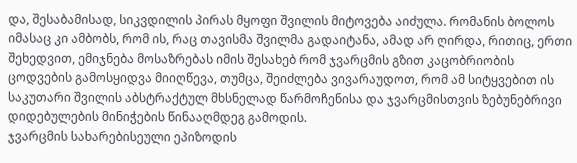და, შესაბამისად, სიკვდილის პირას მყოფი შვილის მიტოვება აიძულა. რომანის ბოლოს იმასაც კი ამბობს, რომ ის, რაც თავისმა შვილმა გადაიტანა, ამად არ ღირდა, რითიც, ერთი შეხედვით, ემიჯნება მოსაზრებას იმის შესახებ რომ ჯვარცმის გზით კაცობრიობის ცოდვების გამოსყიდვა მიიღწევა, თუმცა, შეიძლება ვივარაუდოთ, რომ ამ სიტყვებით ის საკუთარი შვილის აბსტრაქტულ მხსნელად წარმოჩენისა და ჯვარცმისთვის ზებუნებრივი დიდებულების მინიჭების წინააღმდეგ გამოდის.
ჯვარცმის სახარებისეული ეპიზოდის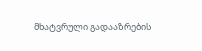მხატვრული გადააზრების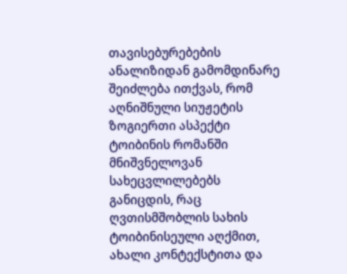თავისებურებების ანალიზიდან გამომდინარე შეიძლება ითქვას, რომ აღნიშნული სიუჟეტის ზოგიერთი ასპექტი ტოიბინის რომანში მნიშვნელოვან სახეცვლილებებს განიცდის, რაც ღვთისმშობლის სახის ტოიბინისეული აღქმით, ახალი კონტექსტითა და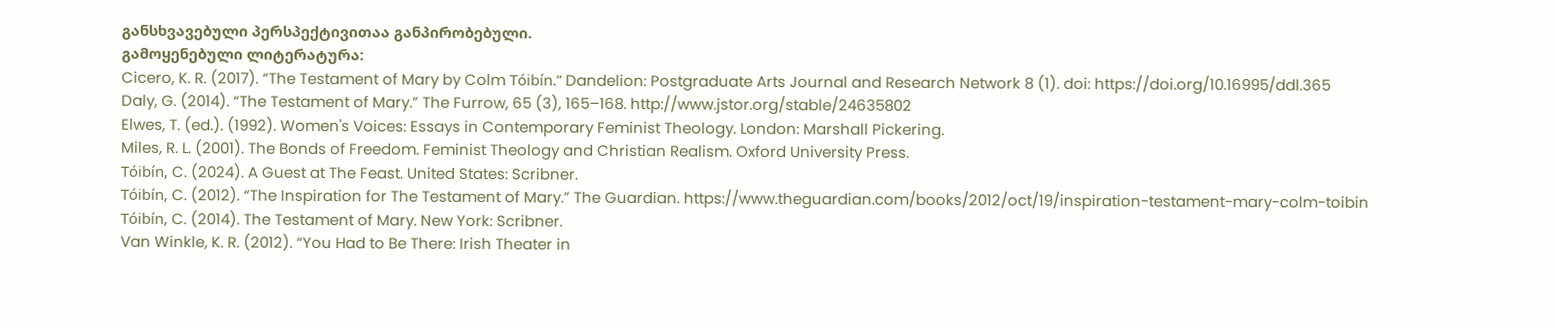განსხვავებული პერსპექტივითაა განპირობებული.
გამოყენებული ლიტერატურა:
Cicero, K. R. (2017). “The Testament of Mary by Colm Tóibín.” Dandelion: Postgraduate Arts Journal and Research Network 8 (1). doi: https://doi.org/10.16995/ddl.365
Daly, G. (2014). “The Testament of Mary.” The Furrow, 65 (3), 165–168. http://www.jstor.org/stable/24635802
Elwes, T. (ed.). (1992). Women's Voices: Essays in Contemporary Feminist Theology. London: Marshall Pickering.
Miles, R. L. (2001). The Bonds of Freedom. Feminist Theology and Christian Realism. Oxford University Press.
Tóibín, C. (2024). A Guest at The Feast. United States: Scribner.
Tóibín, C. (2012). “The Inspiration for The Testament of Mary.” The Guardian. https://www.theguardian.com/books/2012/oct/19/inspiration-testament-mary-colm-toibin
Tóibín, C. (2014). The Testament of Mary. New York: Scribner.
Van Winkle, K. R. (2012). “You Had to Be There: Irish Theater in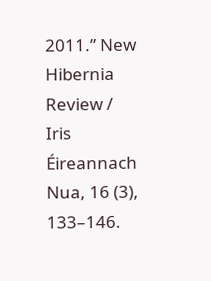2011.” New Hibernia Review / Iris Éireannach Nua, 16 (3), 133–146.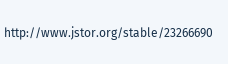http://www.jstor.org/stable/23266690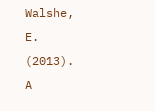Walshe, E. (2013). A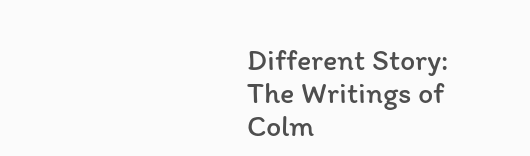Different Story: The Writings of Colm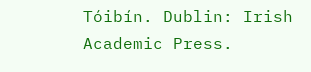Tóibín. Dublin: Irish Academic Press.